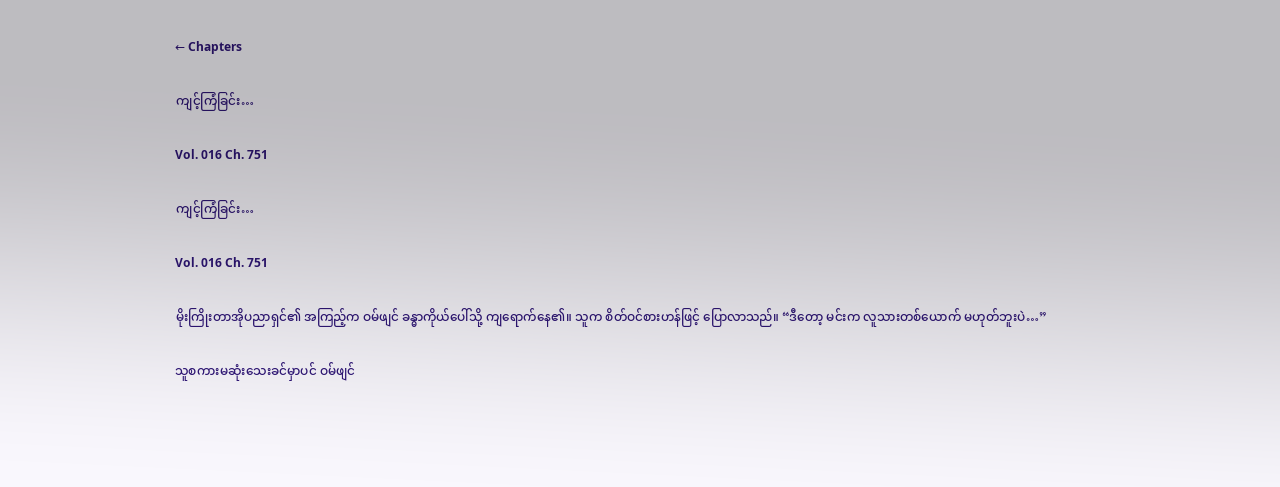← Chapters

ကျင့်ကြံခြင်း…

Vol. 016 Ch. 751

ကျင့်ကြံခြင်း…

Vol. 016 Ch. 751

မိုးကြိုးတာအိုပညာရှင်၏ အကြည့်က ဝမ်ဖျင် ခန္ဓာကိုယ်ပေါ်သို့ ကျရောက်နေ၏။ သူက စိတ်ဝင်စားဟန်ဖြင့် ပြောလာသည်။ “ဒီတော့ မင်းက လူသားတစ်ယောက် မဟုတ်ဘူးပဲ…”

သူစကားမဆုံးသေးခင်မှာပင် ဝမ်ဖျင်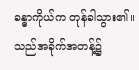ခန္ဓာကိုယ်က တုန်ခါသွား၏။ သည်အခိုက်အတန့်၌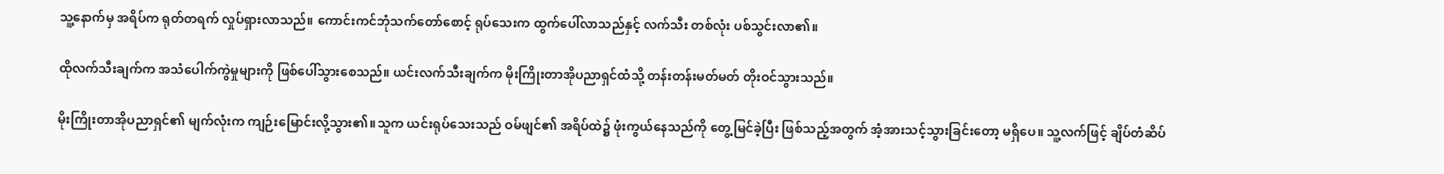သူ့နောက်မှ အရိပ်က ရုတ်တရက် လှုပ်ရှားလာသည်။ ကောင်းကင်ဘုံသက်တော်စောင့် ရုပ်သေးက ထွက်ပေါ်လာသည်နှင့် လက်သီး တစ်လုံး ပစ်သွင်းလာ၏။

ထိုလက်သီးချက်က အသံပေါက်ကွဲမှုများကို ဖြစ်ပေါ်သွားစေသည်။ ယင်းလက်သီးချက်က မိုးကြိုးတာအိုပညာရှင်ထံသို့ တန်းတန်းမတ်မတ် တိုးဝင်သွားသည်။

မိုးကြိုးတာအိုပညာရှင်၏ မျက်လုံးက ကျဉ်းမြောင်းလို့သွား၏။သူက ယင်းရုပ်သေးသည် ဝမ်ဖျင်၏ အရိပ်ထဲ၌ ဖုံးကွယ်နေသည်ကို တွေ့မြင်ခဲ့ပြီး ဖြစ်သည့်အတွက် အံ့အားသင့်သွားခြင်းတော့ မရှိပေ။ သူ့လက်ဖြင့် ချိပ်တံဆိပ်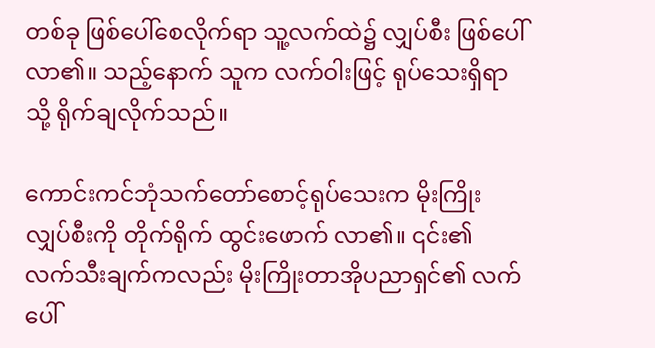တစ်ခု ဖြစ်ပေါ်စေလိုက်ရာ သူ့လက်ထဲ၌ လျှပ်စီး ဖြစ်ပေါ်လာ၏။ သည့်နောက် သူက လက်ဝါးဖြင့် ရုပ်သေးရှိရာသို့ ရိုက်ချလိုက်သည်။

ကောင်းကင်ဘုံသက်တော်စောင့်ရုပ်သေးက မိုးကြိုးလျှပ်စီးကို တိုက်ရိုက် ထွင်းဖောက် လာ၏။ ၎င်း၏ လက်သီးချက်ကလည်း မိုးကြိုးတာအိုပညာရှင်၏ လက်ပေါ်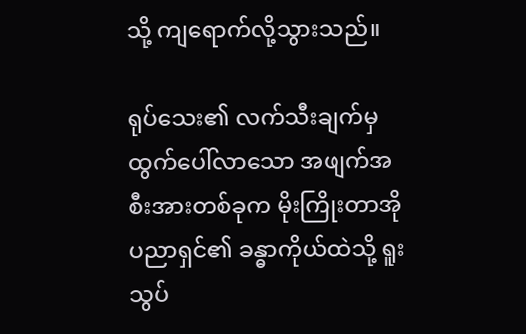သို့ ကျရောက်လို့သွားသည်။

ရုပ်သေး၏ လက်သီးချက်မှ ထွက်ပေါ်လာသော အဖျက်အစီးအားတစ်ခုက မိုးကြိုးတာအိုပညာရှင်၏ ခန္ဓာကိုယ်ထဲသို့ ရူးသွပ်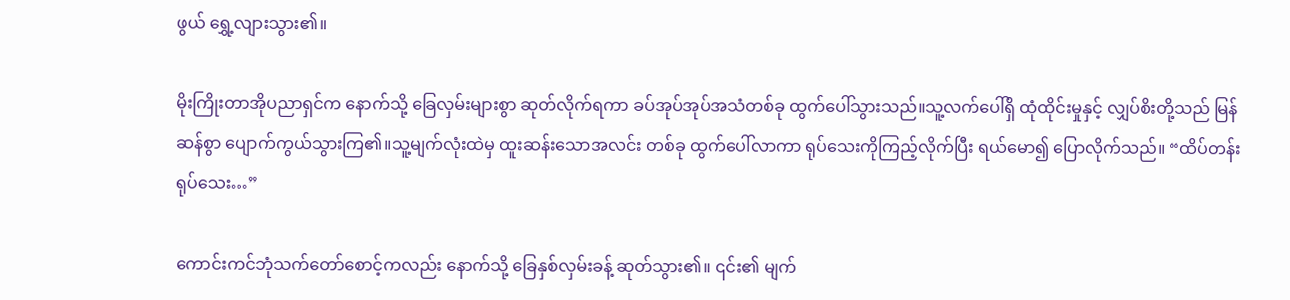ဖွယ် ရွှေ့လျားသွား၏။

မိုးကြိုးတာအိုပညာရှင်က နောက်သို့ ခြေလှမ်းများစွာ ဆုတ်လိုက်ရကာ ခပ်အုပ်အုပ်အသံတစ်ခု ထွက်ပေါ်သွားသည်။သူ့လက်ပေါ်ရှိ ထုံထိုင်းမှုနှင့် လျှပ်စိးတို့သည် မြန်ဆန်စွာ ပျောက်ကွယ်သွားကြ၏။သူ့မျက်လုံးထဲမှ ထူးဆန်းသောအလင်း တစ်ခု ထွက်ပေါ်လာကာ ရုပ်သေးကိုကြည့်လိုက်ပြီး ရယ်မော၍ ပြောလိုက်သည်။ “ထိပ်တန်းရုပ်သေး…”

ကောင်းကင်ဘုံသက်တော်စောင့်ကလည်း နောက်သို့ ခြေနှစ်လှမ်းခန့် ဆုတ်သွား၏။ ၎င်း၏ မျက်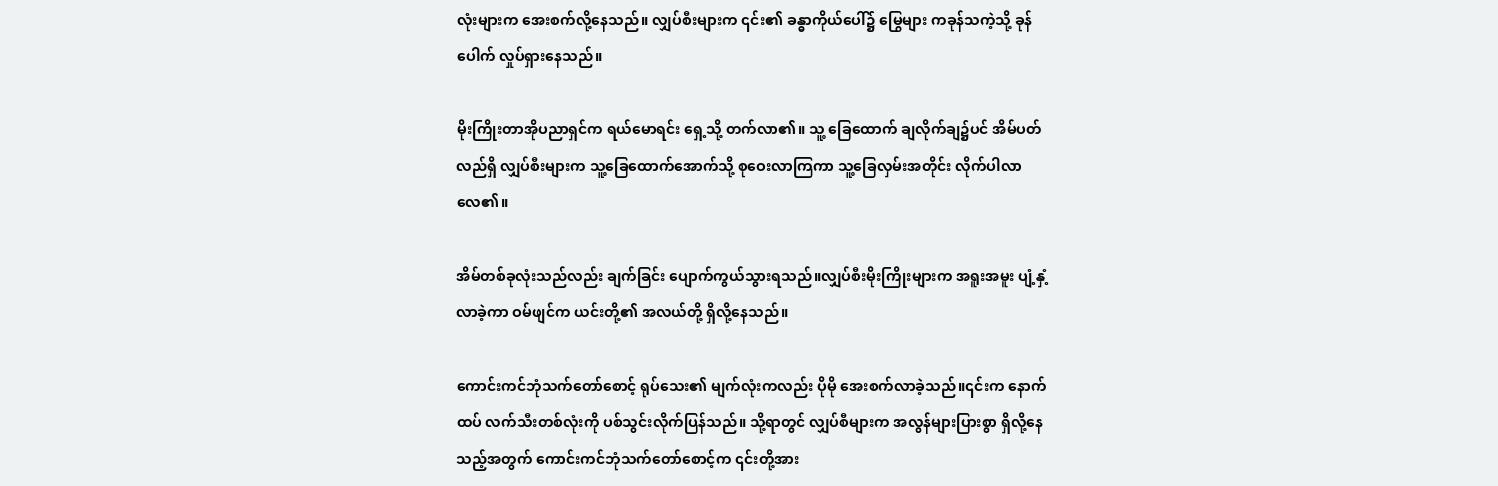လုံးများက အေးစက်လို့နေသည်။ လျှပ်စီးများက ၎င်း၏ ခန္ဓာကိုယ်ပေါ်၌ မြွေများ ကခုန်သကဲ့သို့ ခုန်ပေါက် လှုပ်ရှားနေသည်။

မိုးကြိုးတာအိုပညာရှင်က ရယ်မောရင်း ရှေ့သို့ တက်လာ၏။ သူ့ ခြေထောက် ချလိုက်ချ၌ပင် အိမ်ပတ်လည်ရှိ လျှပ်စီးများက သူ့ခြေထောက်အောက်သို့ စုဝေးလာကြကာ သူ့ခြေလှမ်းအတိုင်း လိုက်ပါလာလေ၏။

အိမ်တစ်ခုလုံးသည်လည်း ချက်ခြင်း ပျောက်ကွယ်သွားရသည်။လျှပ်စီးမိုးကြိုးများက အရူးအမူး ပျံ့နှံ့လာခဲ့ကာ ဝမ်ဖျင်က ယင်းတို့၏ အလယ်တို့ ရှိလို့နေသည်။

ကောင်းကင်ဘုံသက်တော်စောင့် ရုပ်သေး၏ မျက်လုံးကလည်း ပိုမို အေးစက်လာခဲ့သည်။၎င်းက နောက်ထပ် လက်သီးတစ်လုံးကို ပစ်သွင်းလိုက်ပြန်သည်။ သို့ရာတွင် လျှပ်စီများက အလွန်များပြားစွာ ရှိလို့နေသည့်အတွက် ကောင်းကင်ဘုံသက်တော်စောင့်က ၎င်းတို့အား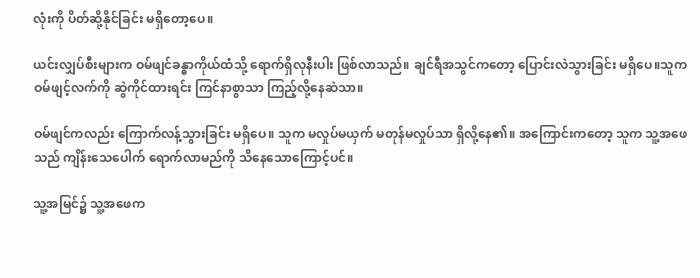လုံးကို ပိတ်ဆို့နိုင်ခြင်း မရှိတော့ပေ။

ယင်းလျှပ်စီးများက ဝမ်ဖျင်ခန္ဓာကိုယ်ထံသို့ ရောက်ရှိလုနီးပါး ဖြစ်လာသည်။ ချင်ရီအသွင်ကတော့ ပြောင်းလဲသွားခြင်း မရှိပေ။သူက ဝမ်ဖျင့်လက်ကို ဆွဲကိုင်ထားရင်း ကြင်နာစွာသာ ကြည့်လို့နေဆဲသာ။

ဝမ်ဖျင်ကလည်း ကြောက်လန့်သွားခြင်း မရှိပေ။ သူက မလှုပ်မယှက် မတုန်မလှုပ်သာ ရှိလို့နေ၏။ အကြောင်းကတော့ သူက သူ့အဖေသည် ကျိန်းသေပေါက် ရောက်လာမည်ကို သိနေသောကြောင့်ပင်။

သူ့အမြင်၌ သူ့အဖေက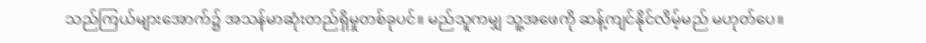သည်ကြယ်များအောက်၌ အသန်မာဆုံးတည်ရှိမှုတစ်ခုပင်။ မည်သူကမျှ သူ့အဖေကို ဆန့်ကျင်နိုင်လိမ့်မည် မဟုတ်ပေ။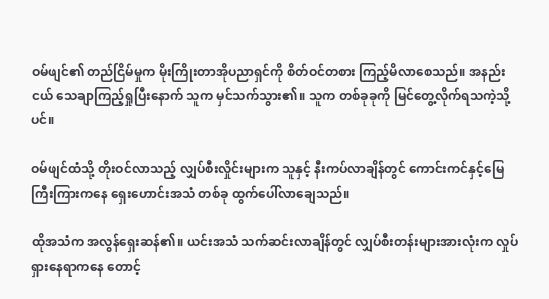ဝမ်ဖျင်၏ တည်ငြိမ်မှုက မိုးကြိုးတာအိုပညာရှင်ကို စိတ်ဝင်တစား ကြည့်မိလာစေသည်။ အနည်းငယ် သေချာကြည့်ရှုပြီးနောက် သူက မှင်သက်သွား၏။ သူက တစ်ခုခုကို မြင်တွေ့လိုက်ရသကဲ့သို့ပင်။

ဝမ်ဖျင်ထံသို့ တိုးဝင်လာသည့် လျှပ်စီးလှိုင်းများက သူနှင့် နီးကပ်လာချိန်တွင် ကောင်းကင်နှင့်မြေကြီးကြားကနေ ရှေးဟောင်းအသံ တစ်ခု ထွက်ပေါ်လာချေသည်။

ထိုအသံက အလွန်ရှေးဆန်၏။ ယင်းအသံ သက်ဆင်းလာချိန်တွင် လျှပ်စီးတန်းများအားလုံးက လှုပ်ရှားနေရာကနေ တောင့်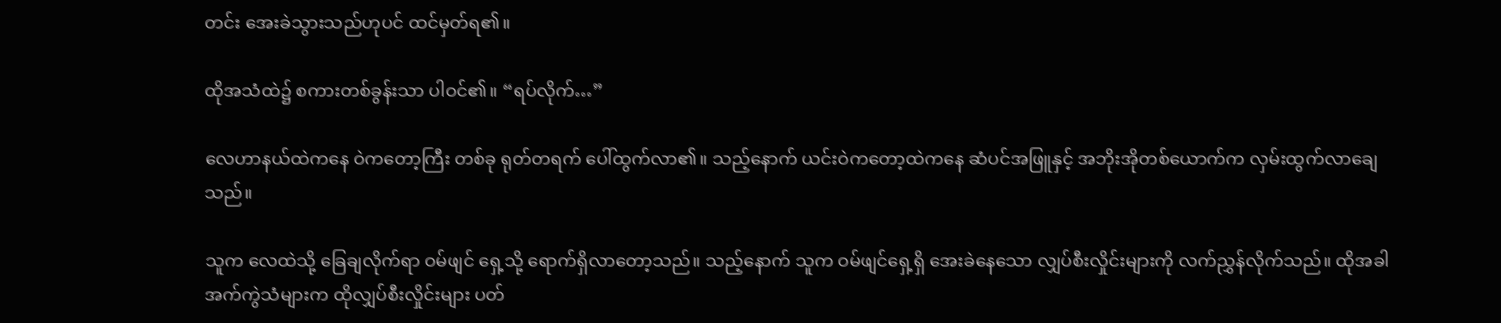တင်း အေးခဲသွားသည်ဟုပင် ထင်မှတ်ရ၏။

ထိုအသံထဲ၌ စကားတစ်ခွန်းသာ ပါဝင်၏။ “ရပ်လိုက်…”

လေဟာနယ်ထဲကနေ ဝဲကတော့ကြီး တစ်ခု ရုတ်တရက် ပေါ်ထွက်လာ၏။ သည့်နောက် ယင်းဝဲကတော့ထဲကနေ ဆံပင်အဖြူနှင့် အဘိုးအိုတစ်ယောက်က လှမ်းထွက်လာချေသည်။

သူက လေထဲသို့ ခြေချလိုက်ရာ ဝမ်ဖျင် ရှေ့သို့ ရောက်ရှိလာတော့သည်။ သည့်နောက် သူက ဝမ်ဖျင်ရှေ့ရှိ အေးခဲနေသော လျှပ်စီးလှိုင်းများကို လက်ညွှန်လိုက်သည်။ ထိုအခါ အက်ကွဲသံများက ထိုလျှပ်စီးလှိုင်းများ ပတ်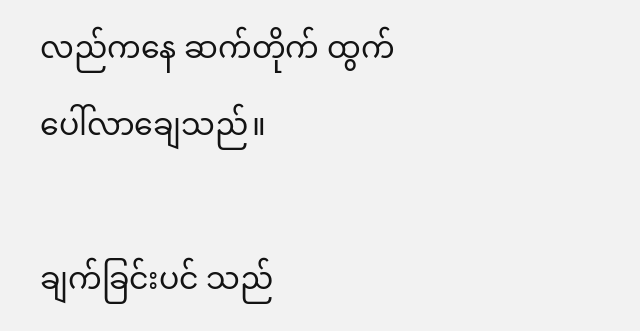လည်ကနေ ဆက်တိုက် ထွက်ပေါ်လာချေသည်။

ချက်ခြင်းပင် သည်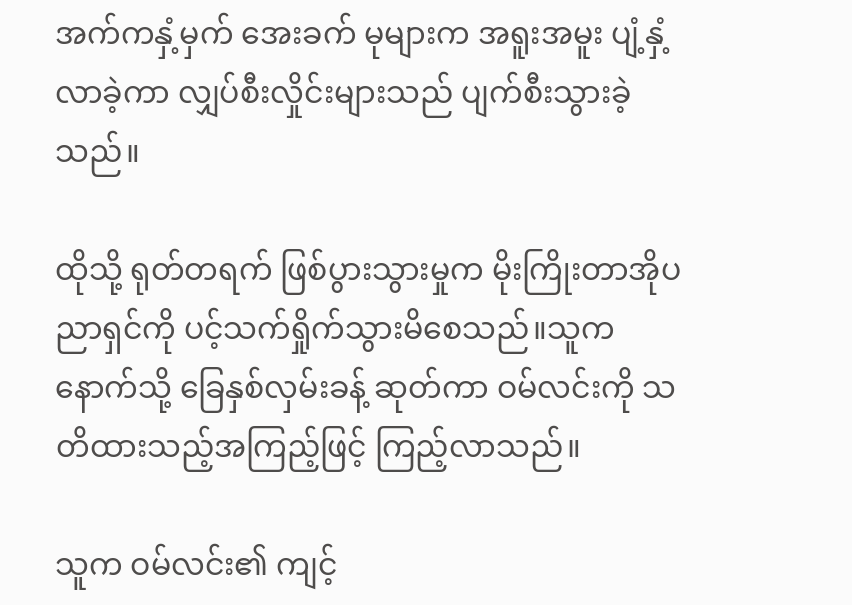အက်ကနှံ့မှက် အေးခက် မုများက အရူးအမူး ပျံ့နှံ့လာခဲ့ကာ လျှပ်စီးလှိုင်းများသည် ပျက်စီးသွားခဲ့သည်။

ထိုသို့ ရုတ်တရက် ဖြစ်ပွားသွားမှုက မိုးကြိုးတာအိုပညာရှင်ကို ပင့်သက်ရှိုက်သွားမိစေသည်။သူက နောက်သို့ ခြေနှစ်လှမ်းခန့် ဆုတ်ကာ ဝမ်လင်းကို သတိထားသည့်အကြည့်ဖြင့် ကြည့်လာသည်။

သူက ဝမ်လင်း၏ ကျင့်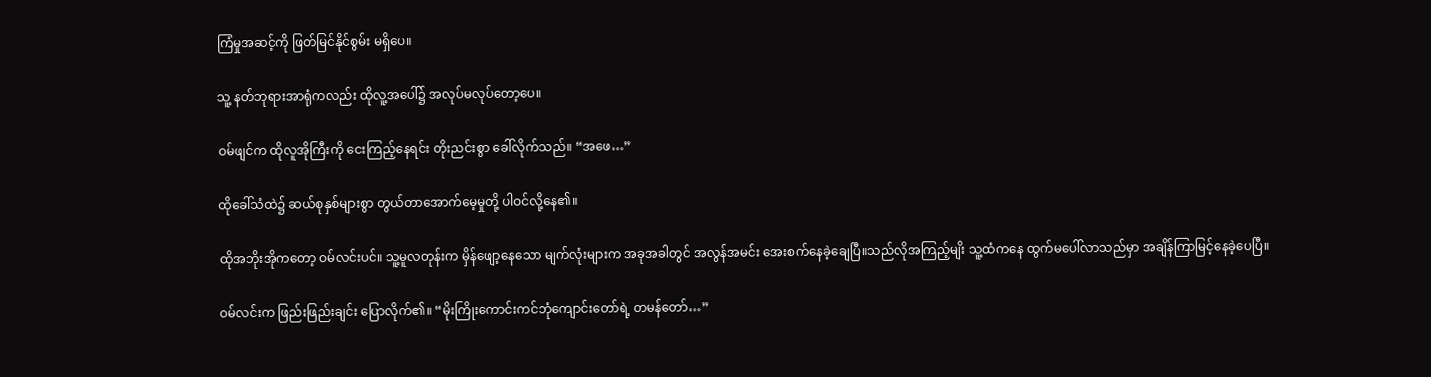ကြံမှုအဆင့်ကို ဖြတ်မြင်နိုင်စွမ်း မရှိပေ။

သူ့ နတ်ဘုရားအာရုံကလည်း ထိုလူ့အပေါ်၌ အလုပ်မလုပ်တော့ပေ။

ဝမ်ဖျင်က ထိုလူအိုကြီးကို ငေးကြည့်နေရင်း တိုးညင်းစွာ ခေါ်လိုက်သည်။ “အဖေ…”

ထိုခေါ်သံထဲ၌ ဆယ်စုနှစ်များစွာ တွယ်တာအောက်မေ့မှုတို့ ပါဝင်လို့နေ၏။

ထိုအဘိုးအိုကတော့ ဝမ်လင်းပင်။ သူ့မူလတုန်းက မှိန်ဖျော့နေသော မျက်လုံးများက အခုအခါတွင် အလွန်အမင်း အေးစက်နေခဲ့ချေပြီ။သည်လိုအကြည့်မျိး သူ့ထံကနေ ထွက်မပေါ်လာသည်မှာ အချိန်ကြာမြင့်နေခဲ့ပေပြီ။

ဝမ်လင်းက ဖြည်းဖြည်းချင်း ပြောလိုက်၏။ “မိုးကြိုးကောင်းကင်ဘုံကျောင်းတော်ရဲ့ တမန်တော်…”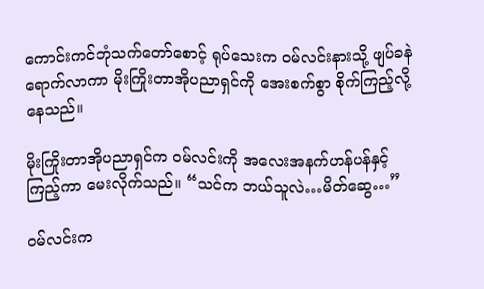ကောင်းကင်ဘုံသက်တော်စောင့် ရုပ်သေးက ဝမ်လင်းနားသို့ ဖျပ်ခနဲ ရောက်လာကာ မိုးကြိုးတာအိုပညာရှင်ကို အေးစက်စွာ စိုက်ကြည့်လို့နေသည်။

မိုးကြိုးတာအိုပညာရှင်က ဝမ်လင်းကို အလေးအနက်ဟန်ပန်နှင့် ကြည့်ကာ မေးလိုက်သည်။ “သင်က ဘယ်သူလဲ…မိတ်ဆွေ…”

ဝမ်လင်းက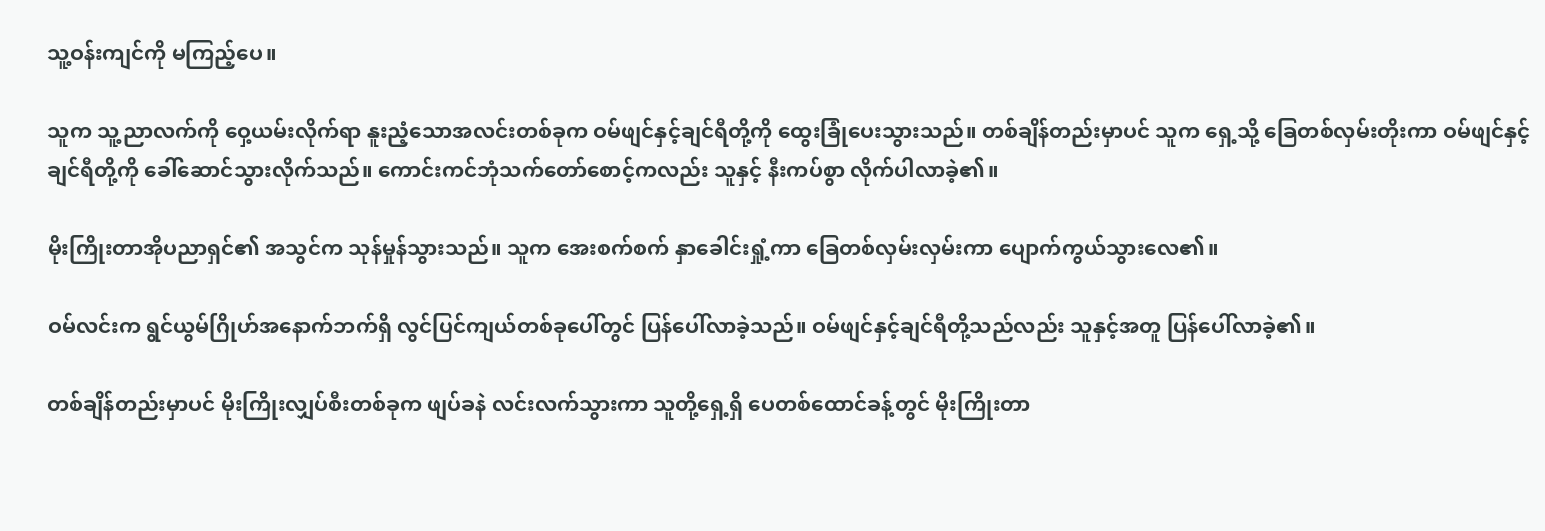သူ့ဝန်းကျင်ကို မကြည့်ပေ။

သူက သူ့ညာလက်ကို ဝှေ့ယမ်းလိုက်ရာ နူးညံ့သောအလင်းတစ်ခုက ဝမ်ဖျင်နှင့်ချင်ရီတို့ကို ထွေးခြုံပေးသွားသည်။ တစ်ချိန်တည်းမှာပင် သူက ရှေ့သို့ ခြေတစ်လှမ်းတိုးကာ ဝမ်ဖျင်နှင့်ချင်ရီတို့ကို ခေါ်ဆောင်သွားလိုက်သည်။ ကောင်းကင်ဘုံသက်တော်စောင့်ကလည်း သူနှင့် နီးကပ်စွာ လိုက်ပါလာခဲ့၏။

မိုးကြိုးတာအိုပညာရှင်၏ အသွင်က သုန်မှုန်သွားသည်။ သူက အေးစက်စက် နှာခေါင်းရှုံ့ကာ ခြေတစ်လှမ်းလှမ်းကာ ပျောက်ကွယ်သွားလေ၏။

ဝမ်လင်းက ရွင်ယွမ်ဂြိုဟ်အနောက်ဘက်ရှိ လွင်ပြင်ကျယ်တစ်ခုပေါ်တွင် ပြန်ပေါ်လာခဲ့သည်။ ဝမ်ဖျင်နှင့်ချင်ရီတို့သည်လည်း သူနှင့်အတူ ပြန်ပေါ်လာခဲ့၏။

တစ်ချိန်တည်းမှာပင် မိုးကြိုးလျှပ်စီးတစ်ခုက ဖျပ်ခနဲ လင်းလက်သွားကာ သူတို့ရှေ့ရှိ ပေတစ်ထောင်ခန့်တွင် မိုးကြိုးတာ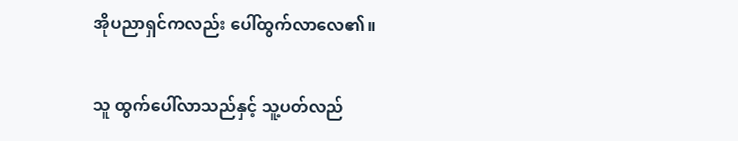အိုပညာရှင်ကလည်း ပေါ်ထွက်လာလေ၏။

သူ ထွက်ပေါ်လာသည်နှင့် သူ့ပတ်လည်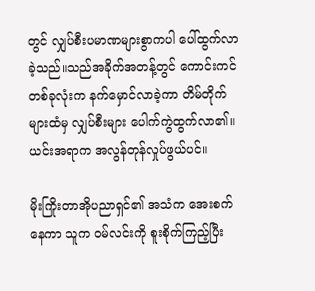တွင် လျှပ်စီးပမာဏများစွာကပါ ပေါ်ထွက်လာခဲ့သည်။သည်အခိုက်အတန့်တွင် ကောင်းကင်တစ်ခုလုံးက နက်မှောင်လာခဲ့ကာ တိမ်တိုက်များထံမှ လျှပ်စီးများ ပေါက်ကွဲထွက်လာ၏။ ယင်းအရာက အလွန်တုန်လှုပ်ဖွယ်ပင်။

မိုးကြိုးတာအိုပညာရှင်၏ အသံက အေးစက်နေကာ သူက ဝမ်လင်းကို စူးစိုက်ကြည့်ပြီး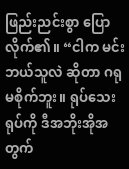ဖြည်းညင်းစွာ ပြောလိုက်၏။ “ငါက မင်း ဘယ်သူလဲ ဆိုတာ ဂရုမစိုက်ဘူး။ ရုပ်သေးရုပ်ကို ဒီအဘိုးအိုအတွက်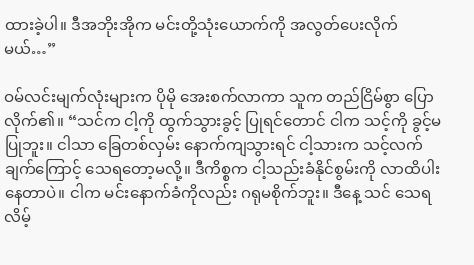ထားခဲ့ပါ။ ဒီအဘိုးအိုက မင်းတို့သုံးယောက်ကို အလွတ်ပေးလိုက်မယ်…”

ဝမ်လင်းမျက်လုံးများက ပိုမို အေးစက်လာကာ သူက တည်ငြိမ်စွာ ပြောလိုက်၏။ “သင်က ငါ့ကို ထွက်သွားခွင့် ပြုရင်တောင် ငါက သင့်ကို ခွင့်မပြုဘူး။ ငါသာ ခြေတစ်လှမ်း နောက်ကျသွားရင် ငါ့သားက သင့်လက်ချက်ကြောင့် သေရတော့မလို့။ ဒီကိစ္စက ငါ့သည်းခံနိုင်စွမ်းကို လာထိပါးနေတာပဲ။ ငါက မင်းနောက်ခံကိုလည်း ဂရုမစိုက်ဘူး။ ဒီနေ့ သင် သေရလိမ့်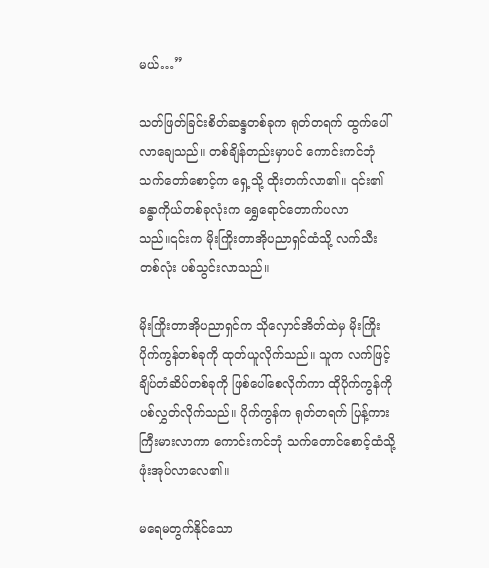မယ်…”

သတ်ဖြတ်ခြင်းစိတ်ဆန္ဒတစ်ခုက ရုတ်တရက် ထွက်ပေါ်လာချေသည်။ တစ်ချိန်တည်းမှာပင် ကောင်းကင်ဘုံသက်တော်စောင့်က ရှေ့သို့ ထိုးတက်လာ၏။ ၎င်း၏ခန္ဓာကိုယ်တစ်ခုလုံးက ရွှေရောင်တောက်ပလာသည်။၎င်းက မိုးကြိုးတာအိုပညာရှင်ထံသို့ လက်သီးတစ်လုံး ပစ်သွင်းလာသည်။

မိုးကြိုးတာအိုပညာရှင်က သိုလှောင်အိတ်ထဲမှ မိုးကြိုးပိုက်ကွန်တစ်ခုကို ထုတ်ယူလိုက်သည်။ သူက လက်ဖြင့် ချိပ်တံဆိပ်တစ်ခုကို ဖြစ်ပေါ်စေလိုက်ကာ ထိုပိုက်ကွန်ကို ပစ်လွှတ်လိုက်သည်။ ပိုက်ကွန်က ရုတ်တရက် ပြန့်ကား ကြီးမားလာကာ ကောင်းကင်ဘုံ သက်တောင်စောင့်ထံသို့ ဖုံးအုပ်လာလေ၏။

မရေမတွက်နိုင်သော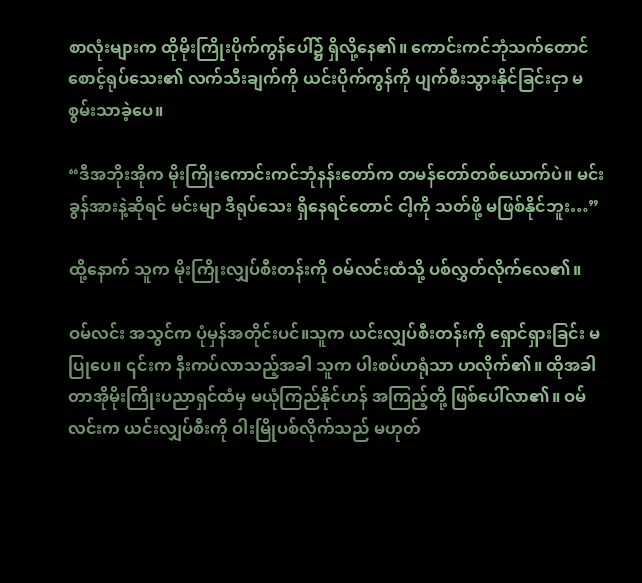စာလုံးများက ထိုမိုးကြိုးပိုက်ကွန်ပေါ်၌ ရှိလို့နေ၏။ ကောင်းကင်ဘုံသက်တောင်စောင့်ရုပ်သေး၏ လက်သီးချက်ကို ယင်းပိုက်ကွန်ကို ပျက်စီးသွားနိုင်ခြင်းငှာ မစွမ်းသာခဲ့ပေ။

“ဒီအဘိုးအိုက မိုးကြိုးကောင်းကင်ဘုံနန်းတော်က တမန်တော်တစ်ယောက်ပဲ။ မင်း ခွန်အားနဲ့ဆိုရင် မင်းမျာ ဒီရုပ်သေး ရှိနေရင်တောင် ငါ့ကို သတ်ဖို့ မဖြစ်နိုင်ဘူး…”

ထို့နောက် သူက မိုးကြိုးလျှပ်စီးတန်းကို ဝမ်လင်းထံသို့ ပစ်လွှတ်လိုက်လေ၏။

ဝမ်လင်း အသွင်က ပုံမှန်အတိုင်းပင်။သူက ယင်းလျှပ်စီးတန်းကို ရှောင်ရှားခြင်း မပြုပေ။ ၎င်းက နီးကပ်လာသည့်အခါ သူက ပါးစပ်ဟရုံသာ ဟလိုက်၏။ ထိုအခါ တာအိုမိုးကြိုးပညာရှင်ထံမှ မယုံကြည်နိုင်ဟန် အကြည့်တို့ ဖြစ်ပေါ်လာ၏။ ဝမ်လင်းက ယင်းလျှပ်စီးကို ဝါးမြိုပစ်လိုက်သည် မဟုတ်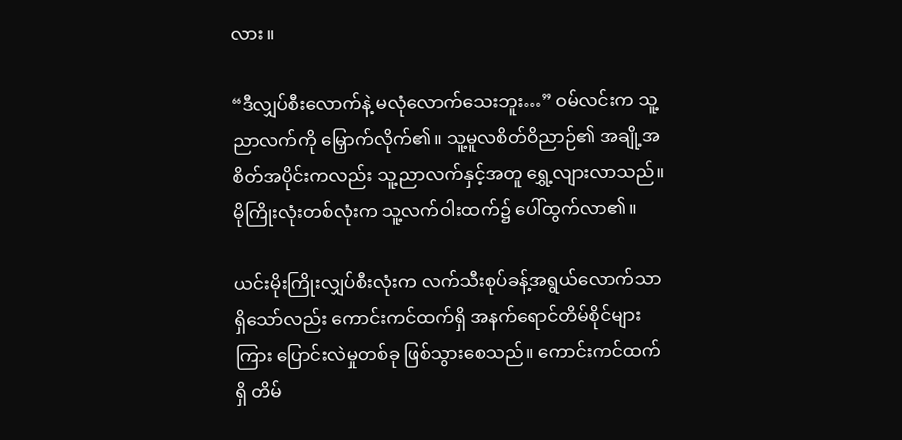လား။

“ဒီလျှပ်စီးလောက်နဲ့ မလုံလောက်သေးဘူး…” ဝမ်လင်းက သူ့ညာလက်ကို မြှောက်လိုက်၏။ သူ့မူလစိတ်ဝိညာဉ်၏ အချို့အစိတ်အပိုင်းကလည်း သူ့ညာလက်နှင့်အတူ ရွှေ့လျားလာသည်။ မိုကြိုးလုံးတစ်လုံးက သူ့လက်ဝါးထက်၌ ပေါ်ထွက်လာ၏။

ယင်းမိုးကြိုးလျှပ်စီးလုံးက လက်သီးစုပ်ခန့်အရွယ်လောက်သာ ရှိသော်လည်း ကောင်းကင်ထက်ရှိ အနက်ရောင်တိမ်စိုင်များကြား ပြောင်းလဲမှုတစ်ခု ဖြစ်သွားစေသည်။ ကောင်းကင်ထက်ရှိ တိမ်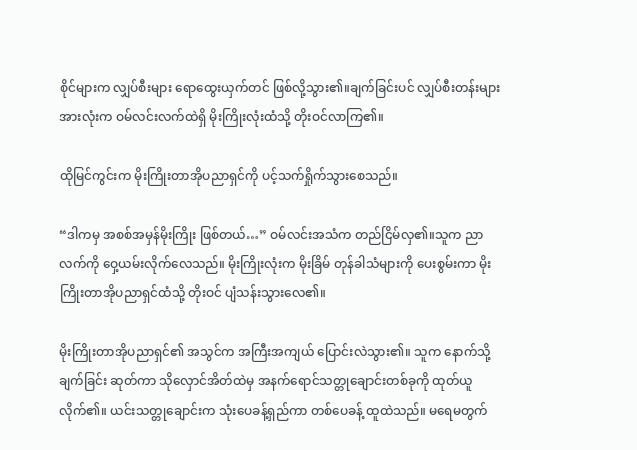စိုင်များက လျှပ်စီးများ ရောထွေးယှက်တင် ဖြစ်လို့သွား၏။ချက်ခြင်းပင် လျှပ်စီးတန်းများအားလုံးက ဝမ်လင်းလက်ထဲရှိ မိုးကြိုးလုံးထံသို့ တိုးဝင်လာကြ၏။

ထိုမြင်ကွင်းက မိုးကြိုးတာအိုပညာရှင်ကို ပင့်သက်ရှိုက်သွားစေသည်။

“ဒါကမှ အစစ်အမှန်မိုးကြိုး ဖြစ်တယ်…” ဝမ်လင်းအသံက တည်ငြိမ်လှ၏။သူက ညာလက်ကို ဝှေ့ယမ်းလိုက်လေသည်။ မိုးကြိုးလုံးက မိုးခြိမ် တုန်ခါသံများကို ပေးစွမ်းကာ မိုးကြိုးတာအိုပညာရှင်ထံသို့ တိုးဝင် ပျံသန်းသွားလေ၏။

မိုးကြိုးတာအိုပညာရှင်၏ အသွင်က အကြီးအကျယ် ပြောင်းလဲသွား၏။ သူက နောက်သို့ ချက်ခြင်း ဆုတ်ကာ သိုလှောင်အိတ်ထဲမှ အနက်ရောင်သတ္တုချောင်းတစ်ခုကို ထုတ်ယူလိုက်၏။ ယင်းသတ္တုချောင်းက သုံးပေခန့်ရှည်ကာ တစ်ပေခန့် ထူထဲသည်။ မရေမတွက်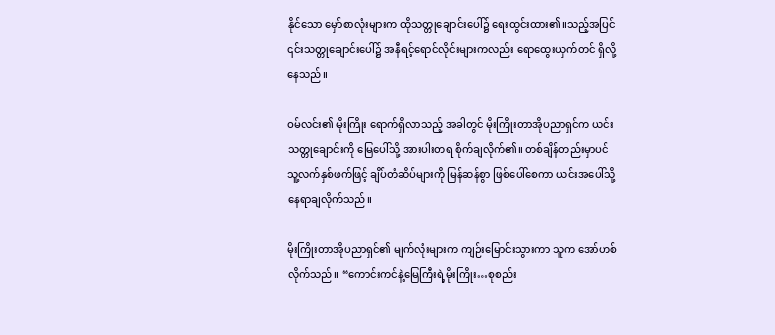နိုင်သော မှော်စာလုံးများက ထိုသတ္တုချောင်းပေါ်၌ ရေးထွင်းထား၏။သည့်အပြင် ၎င်းသတ္တုချောင်းပေါ်၌ အနီရင့်ရောင်လိုင်းများကလည်း ရောထွေးယှက်တင် ရှိလို့နေသည်။

ဝမ်လင်း၏ မိုးကြိုး ရောက်ရှိလာသည့် အခါတွင် မိုးကြိုးတာအိုပညာရှင်က ယင်းသတ္တုချောင်းကို မြေပေါ်သို့ အားပါးတရ စိုက်ချလိုက်၏။ တစ်ချိန်တည်းမှာပင် သူ့လက်နှစ်ဖက်ဖြင့် ချိပ်တံဆိပ်များကို မြန်ဆန်စွာ ဖြစ်ပေါ်စေကာ ယင်းအပေါ်သို့ နေရာချလိုက်သည်။

မိုးကြိုးတာအိုပညာရှင်၏ မျက်လုံးများက ကျဉ်းမြောင်းသွားကာ သူက အော်ဟစ်လိုက်သည်။ “ကောင်းကင်နဲ့မြေကြီးရဲ့မိုးကြိုး…စုစည်း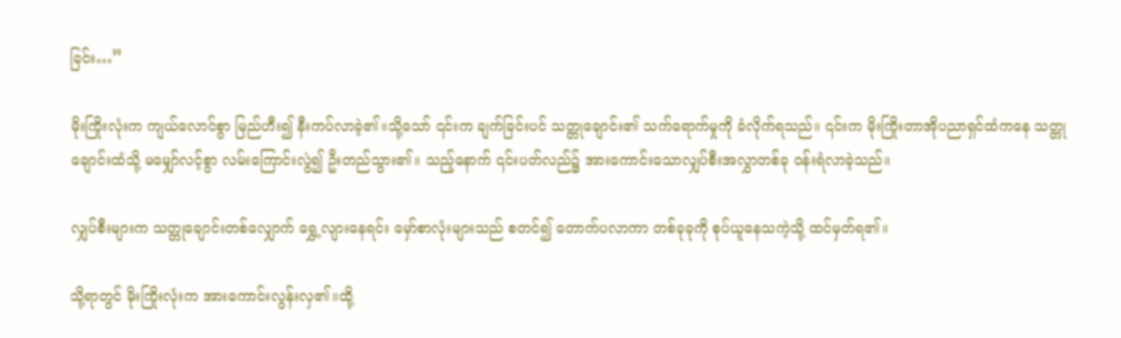ခြင်း…”

မိုးကြိုးလုံးက ကျယ်လောင်စွာ မြည်ဟီး၍ နီးကပ်လာခဲ့၏။သို့သော် ၎င်းက ချက်ခြင်းပင် သတ္တုချောင်း၏ သက်ရောက်မှုကို ခံလိုက်ရသည်။ ၎င်းက မိုးကြိုးတာအိုပညာရှင်ထံကနေ သတ္တုချောင်းထံသို့ မမျှော်လင့်စွာ လမ်းကြောင်းလွဲ၍ ဦးတည်သွား၏။ သည့်နောက် ၎င်းပတ်လည်၌ အားကောင်းသောလျှပ်စီးအလွှာတစ်ခု ဝန်းရံလာခဲ့သည်။

လျှပ်စီးများက သတ္တုချောင်းတစ်လျှောက် ရွှေ့လျားနေရင်း မှော်စာလုံးများသည် စတင်၍ တောက်ပလာကာ တစ်ခုခုကို စုပ်ယူနေသကဲ့သို့ ထင်မှတ်ရ၏။

သို့ရာတွင် မိုးကြိုးလုံးက အားကောင်းလွန်းလှ၏။ထို့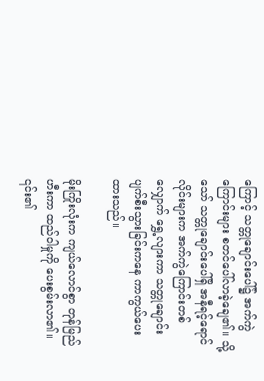ကြောင့် သတ္တုချောင်းပေါ်၌ အက်ကွဲကြောင်းများ စတင်ပေါ်လာခဲ့ချေ၏။ သို့သော် သတ္တုချောင်းပေါ်ရှိ အနီရင့်ရောင်လိုင်းများက အက်ကွဲကြောင်းတစ်လျှောက် ရွှေ့လျားကာ သတ္တုချောင်း ပျက်စီးသွားခြင်းကနေ ကာကွယ်ပေးထားသည်။

မိုးကြိုးလုံးက ကျယ်လောင်စွာ တုန်မြည်ဟီးကာ ထည်ဝါမှုကို ပေးစွမ်းလာ၏။ ၎င်း၏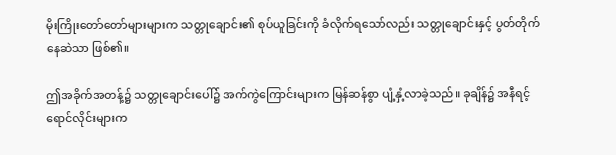မိုးကြိုးတော်တော်များများက သတ္တုချောင်း၏ စုပ်ယူခြင်းကို ခံလိုက်ရသော်လည်း သတ္တုချောင်းနှင့် ပွတ်တိုက် နေဆဲသာ ဖြစ်၏။

ဤအခိုက်အတန့်၌ သတ္တုချောင်းပေါ်၌ အက်ကွဲကြောင်းများက မြန်ဆန်စွာ ပျံ့နှံ့လာခဲ့သည်။ ခုချိန်၌ အနီရင့်ရောင်လိုင်းများက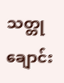သတ္တုချောင်း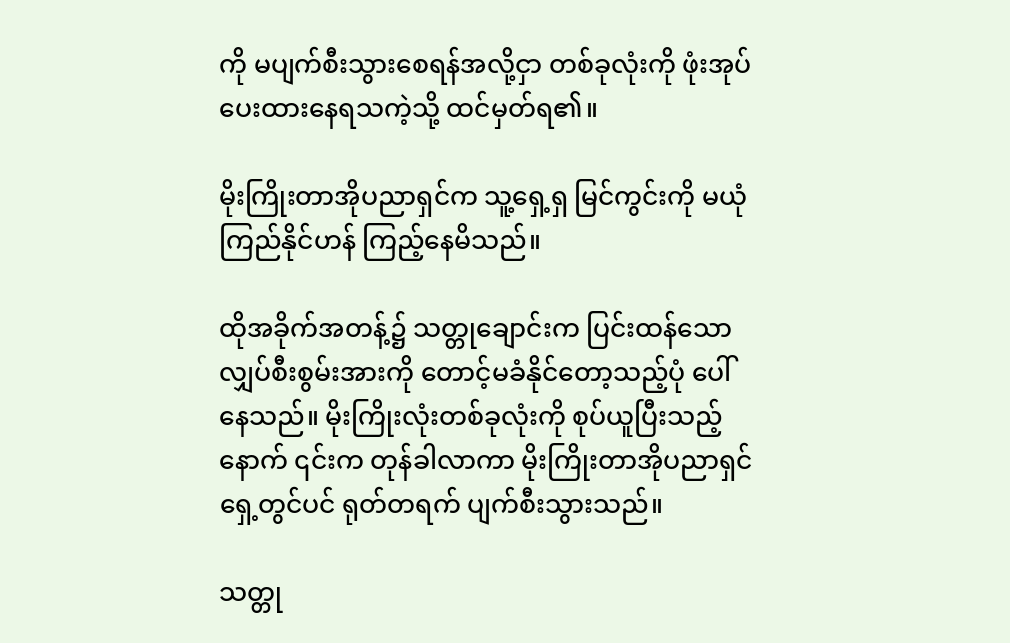ကို မပျက်စီးသွားစေရန်အလို့ငှာ တစ်ခုလုံးကို ဖုံးအုပ်ပေးထားနေရသကဲ့သို့ ထင်မှတ်ရ၏။

မိုးကြိုးတာအိုပညာရှင်က သူ့ရှေ့ရှ မြင်ကွင်းကို မယုံကြည်နိုင်ဟန် ကြည့်နေမိသည်။

ထိုအခိုက်အတန့်၌ သတ္တုချောင်းက ပြင်းထန်သောလျှပ်စီးစွမ်းအားကို တောင့်မခံနိုင်တော့သည့်ပုံ ပေါ်နေသည်။ မိုးကြိုးလုံးတစ်ခုလုံးကို စုပ်ယူပြီးသည့်နောက် ၎င်းက တုန်ခါလာကာ မိုးကြိုးတာအိုပညာရှင် ရှေ့တွင်ပင် ရုတ်တရက် ပျက်စီးသွားသည်။

သတ္တု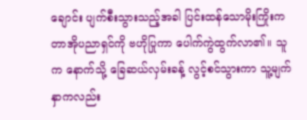ချောင်း ပျက်စီးသွားသည့်အခါ ပြင်းထန်သောမိုးကြိုးက တာအိုပညာရှင်ကို ဗဟိုပြုကာ ပေါက်ကွဲထွက်လာ၏။ သူက နောက်သို့ ခြေဆယ်လှမ်းခန့် လွင့်စင်သွားကာ သူ့မျက်နှာကလည်း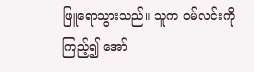ဖြူရောသွားသည်။ သူက ဝမ်လင်းကို ကြည့်၍ အော်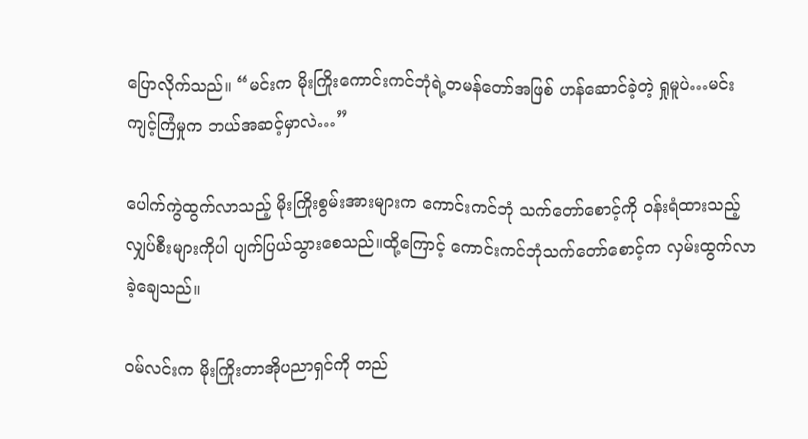ပြောလိုက်သည်။ “မင်းက မိုးကြိုးကောင်းကင်ဘုံရဲ့တမန်တော်အဖြစ် ဟန်ဆောင်ခဲ့တဲ့ ရှုမူပဲ…မင်း ကျင့်ကြံမှုက ဘယ်အဆင့်မှာလဲ…”

ပေါက်ကွဲထွက်လာသည့် မိုးကြိုးစွမ်းအားများက ကောင်းကင်ဘုံ သက်တော်စောင့်ကို ဝန်းရံထားသည့် လျှပ်စီးများကိုပါ ပျက်ပြယ်သွားစေသည်။ထို့ကြောင့် ကောင်းကင်ဘုံသက်တော်စောင့်က လှမ်းထွက်လာခဲ့ချေသည်။

ဝမ်လင်းက မိုးကြိုးတာအိုပညာရှင်ကို တည်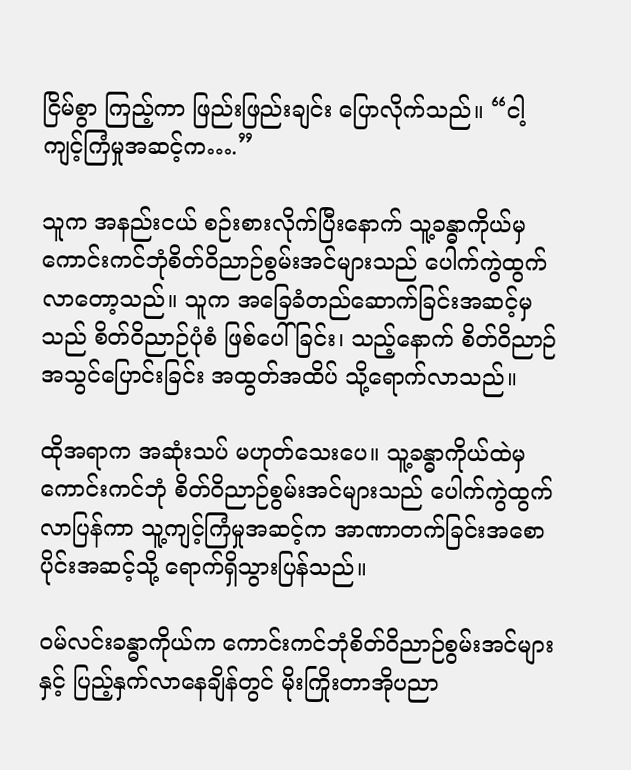ငြိမ်စွာ ကြည့်ကာ ဖြည်းဖြည်းချင်း ပြောလိုက်သည်။ “ငါ့ကျင့်ကြံမှုအဆင့်က….”

သူက အနည်းငယ် စဉ်းစားလိုက်ပြီးနောက် သူ့ခန္ဓာကိုယ်မှ ကောင်းကင်ဘုံစိတ်ဝိညာဉ်စွမ်းအင်များသည် ပေါက်ကွဲထွက်လာတော့သည်။ သူက အခြေခံတည်ဆောက်ခြင်းအဆင့်မှသည် စိတ်ဝိညာဉ်ပုံစံ ဖြစ်ပေါ်ခြင်း၊ သည့်နောက် စိတ်ဝိညာဉ်အသွင်ပြောင်းခြင်း အထွတ်အထိပ် သို့ရောက်လာသည်။

ထိုအရာက အဆုံးသပ် မဟုတ်သေးပေ။ သူ့ခန္ဓာကိုယ်ထဲမှ ကောင်းကင်ဘုံ စိတ်ဝိညာဉ်စွမ်းအင်များသည် ပေါက်ကွဲထွက်လာပြန်ကာ သူ့ကျင့်ကြံမှုအဆင့်က အာဏာတက်ခြင်းအစောပိုင်းအဆင့်သို့ ရောက်ရှိသွားပြန်သည်။

ဝမ်လင်းခန္ဓာကိုယ်က ကောင်းကင်ဘုံစိတ်ဝိညာဉ်စွမ်းအင်များနှင့် ပြည့်နှက်လာနေချိန်တွင် မိုးကြိုးတာအိုပညာ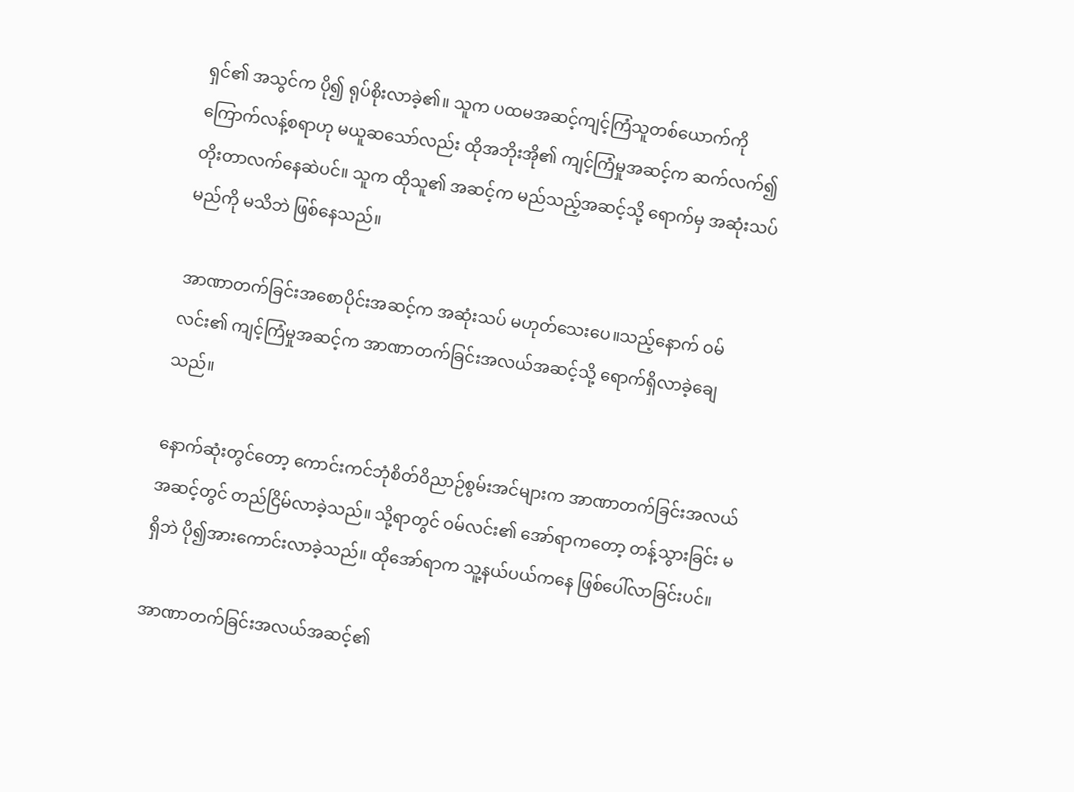ရှင်၏ အသွင်က ပို၍ ရုပ်စိုးလာခဲ့၏။ သူက ပထမအဆင့်ကျင့်ကြံသူတစ်ယောက်ကို ကြောက်လန့်စရာဟု မယူဆသော်လည်း ထိုအဘိုးအို၏ ကျင့်ကြံမှုအဆင့်က ဆက်လက်၍ တိုးတာလက်နေဆဲပင်။ သူက ထိုသူ၏ အဆင့်က မည်သည့်အဆင့်သို့ ရောက်မှ အဆုံးသပ်မည်ကို မသိဘဲ ဖြစ်နေသည်။

အာဏာတက်ခြင်းအစောပိုင်းအဆင့်က အဆုံးသပ် မဟုတ်သေးပေ။သည့်နောက် ဝမ်လင်း၏ ကျင့်ကြံမှုအဆင့်က အာဏာတက်ခြင်းအလယ်အဆင့်သို့ ရောက်ရှိလာခဲ့ချေသည်။

နောက်ဆုံးတွင်တော့ ကောင်းကင်ဘုံစိတ်ဝိညာဉ်စွမ်းအင်များက အာဏာတက်ခြင်းအလယ်အဆင့်တွင် တည်ငြိမ်လာခဲ့သည်။ သို့ရာတွင် ဝမ်လင်း၏ အော်ရာကတော့ တန့်သွားခြင်း မရှိဘဲ ပို၍အားကောင်းလာခဲ့သည်။ ထိုအော်ရာက သူ့နယ်ပယ်ကနေ ဖြစ်ပေါ်လာခြင်းပင်။

အာဏာတက်ခြင်းအလယ်အဆင့်၏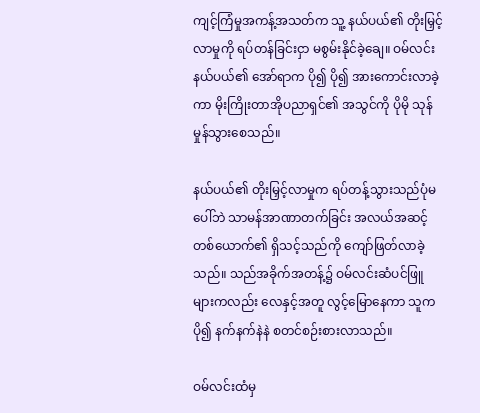ကျင့်ကြံမှုအကန့်အသတ်က သူ့ နယ်ပယ်၏ တိုးမြှင့်လာမှုကို ရပ်တန်ခြင်းငှာ မစွမ်းနိုင်ခဲ့ချေ။ ဝမ်လင်းနယ်ပယ်၏ အော်ရာက ပို၍ ပို၍ အားကောင်းလာခဲ့ကာ မိုးကြိုးတာအိုပညာရှင်၏ အသွင်ကို ပိုမို သုန်မှုန်သွားစေသည်။

နယ်ပယ်၏ တိုးမြှင့်လာမှုက ရပ်တန့်သွားသည်ပုံမပေါ်ဘဲ သာမန်အာဏာတက်ခြင်း အလယ်အဆင့်တစ်ယောက်၏ ရှိသင့်သည်ကို ကျော်ဖြတ်လာခဲ့သည်။ သည်အခိုက်အတန့်၌ ဝမ်လင်းဆံပင်ဖြူများကလည်း လေနှင့်အတူ လွင့်မြောနေကာ သူကပို၍ နက်နက်နဲနဲ စတင်စဉ်းစားလာသည်။

ဝမ်လင်းထံမှ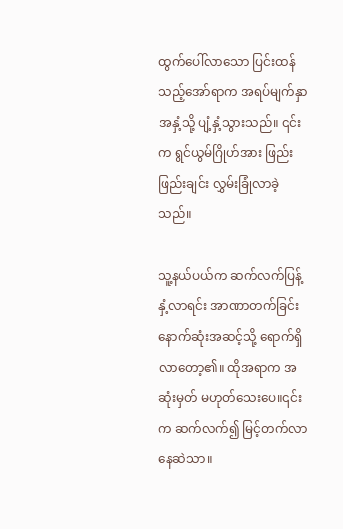ထွက်ပေါ်လာသော ပြင်းထန်သည့်အော်ရာက အရပ်မျက်နှာအနှံ့သို့ ပျံ့နှံ့သွားသည်။ ၎င်းက ရွင်ယွမ်ဂြိုဟ်အား ဖြည်းဖြည်းချင်း လွှမ်းခြုံလာခဲ့သည်။

သူ့နယ်ပယ်က ဆက်လက်ပြန့်နှံ့လာရင်း အာဏာတက်ခြင်းနောက်ဆုံးအဆင့်သို့ ရောက်ရှိလာတော့၏။ ထိုအရာက အဆုံးမှတ် မဟုတ်သေးပေ။၎င်းက ဆက်လက်၍ မြင့်တက်လာနေဆဲသာ။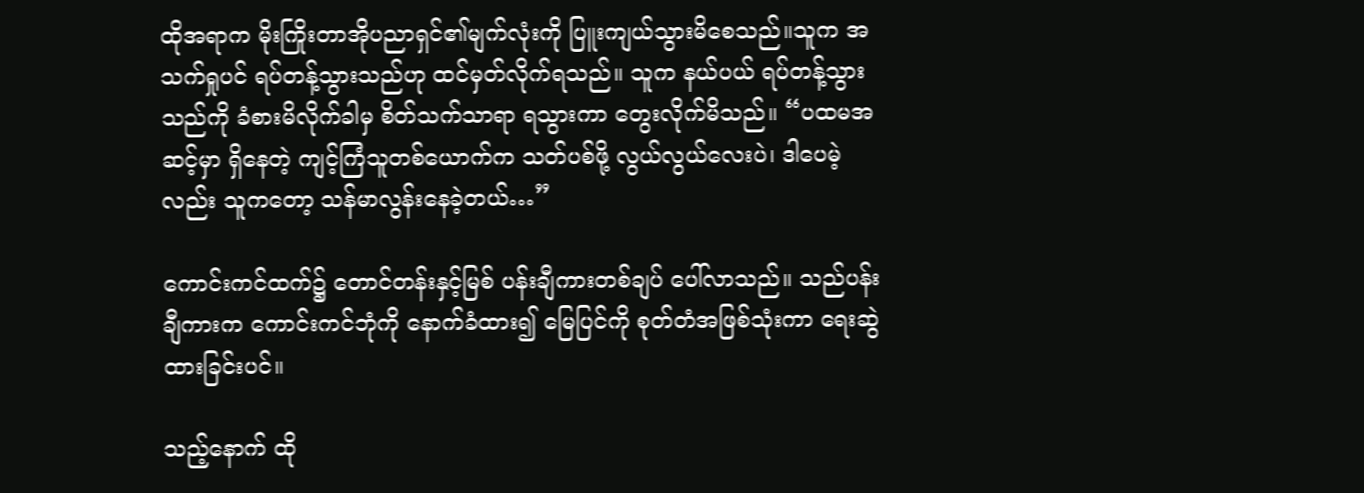ထိုအရာက မိုးကြိုးတာအိုပညာရှင်၏မျက်လုံးကို ပြူးကျယ်သွားမိစေသည်။သူက အသက်ရှုပင် ရပ်တန့်သွားသည်ဟု ထင်မှတ်လိုက်ရသည်။ သူက နယ်ပယ် ရပ်တန့်သွားသည်ကို ခံစားမိလိုက်ခါမှ စိတ်သက်သာရာ ရသွားကာ တွေးလိုက်မိသည်။ “ပထမအဆင့်မှာ ရှိနေတဲ့ ကျင့်ကြံသူတစ်ယောက်က သတ်ပစ်ဖို့ လွယ်လွယ်လေးပဲ၊ ဒါပေမဲ့လည်း သူကတော့ သန်မာလွန်းနေခဲ့တယ်…”

ကောင်းကင်ထက်၌ တောင်တန်းနှင့်မြစ် ပန်းချီကားတစ်ချပ် ပေါ်လာသည်။ သည်ပန်းချီကားက ကောင်းကင်ဘုံကို နောက်ခံထား၍ မြေပြင်ကို စုတ်တံအဖြစ်သုံးကာ ရေးဆွဲထားခြင်းပင်။

သည့်နောက် ထို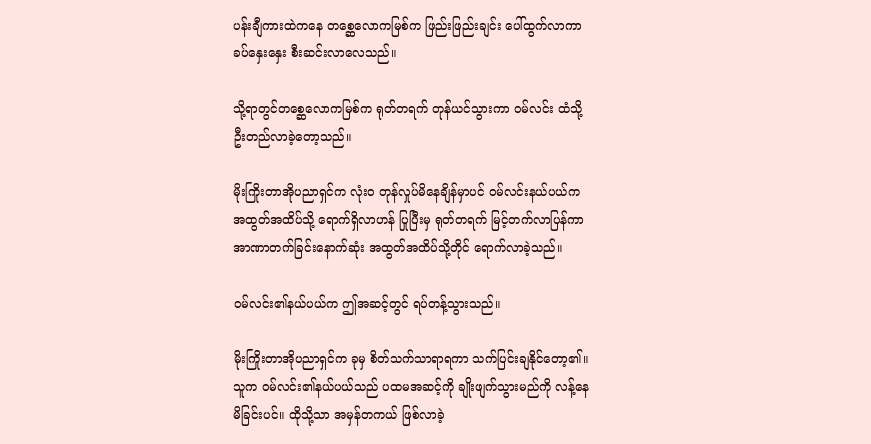ပန်းချီကားထဲကနေ တစ္ဆေလောကမြစ်က ဖြည်းဖြည်းချင်း ပေါ်ထွက်လာကာ ခပ်နှေးနှေး စီးဆင်းလာလေသည်။

သို့ရာတွင်တစ္ဆေလောကမြစ်က ရုတ်တရက် တုန်ယင်သွားကာ ဝမ်လင်း ထံသို့ ဦးတည်လာခဲ့တော့သည်။

မိုးကြိုးတာအိုပညာရှင်က လုံးဝ တုန်လှုပ်မိနေချိန်မှာပင် ဝမ်လင်းနယ်ပယ်က အထွတ်အထိပ်သို့ ရောက်ရှိလာဟန် ပြုပြီးမှ ရုတ်တရက် မြင့်တက်လာပြန်ကာ အာဏာတက်ခြင်းနောက်ဆုံး အထွတ်အထိပ်သို့တိုင် ရောက်လာခဲ့သည်။

ဝမ်လင်း၏နယ်ပယ်က ဤအဆင့်တွင် ရပ်တန့်သွားသည်။

မိုးကြိုးတာအိုပညာရှင်က ခုမှ စိတ်သက်သာရာရကာ သက်ပြင်းချနိုင်တော့၏။ သူက ဝမ်လင်း၏နယ်ပယ်သည် ပထမအဆင့်ကို ချိုးဖျက်သွားမည်ကို လန့်နေမိခြင်းပင်။ ထိုသို့သာ အမှန်တကယ် ဖြစ်လာခဲ့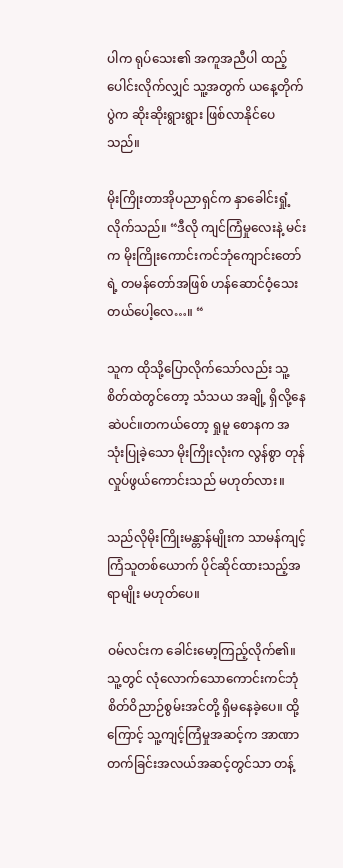ပါက ရုပ်သေး၏ အကူအညီပါ ထည့်ပေါင်းလိုက်လျှင် သူ့အတွက် ယနေ့တိုက်ပွဲက ဆိုးဆိုးရွားရွား ဖြစ်လာနိုင်ပေသည်။

မိုးကြိုးတာအိုပညာရှင်က နှာခေါင်းရှုံ့လိုက်သည်။ “ဒီလို ကျင်ကြံမှုလေးနဲ့ မင်းက မိုးကြိုးကောင်းကင်ဘုံကျောင်းတော်ရဲ့ တမန်တော်အဖြစ် ဟန်ဆောင်ဝံ့သေးတယ်ပေါ့လေ…။ “

သူက ထိုသို့ပြောလိုက်သော်လည်း သူ့စိတ်ထဲတွင်တော့ သံသယ အချို့ ရှိလို့နေဆဲပင်။တကယ်တော့ ရှုမူ စောနက အသုံးပြုခဲ့သော မိုးကြိုးလုံးက လွန်စွာ တုန်လှုပ်ဖွယ်ကောင်းသည် မဟုတ်လား။

သည်လိုမိုးကြိုးမန္တာန်မျိုးက သာမန်ကျင့်ကြံသူတစ်ယောက် ပိုင်ဆိုင်ထားသည့်အရာမျိုး မဟုတ်ပေ။

ဝမ်လင်းက ခေါင်းမော့ကြည့်လိုက်၏။ သူ့တွင် လုံလောက်သောကောင်းကင်ဘုံ စိတ်ဝိညာဉ်စွမ်းအင်တို့ ရှိမနေခဲ့ပေ။ ထို့ကြောင့် သူ့ကျင့်ကြံမှုအဆင့်က အာဏာတက်ခြင်းအလယ်အဆင့်တွင်သာ တန့်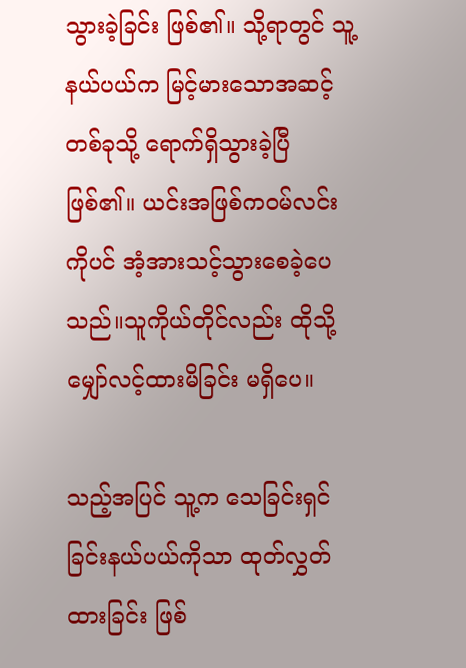သွားခဲ့ခြင်း ဖြစ်၏။ သို့ရာတွင် သူ့နယ်ပယ်က မြင့်မားသောအဆင့်တစ်ခုသို့ ရောက်ရှိသွားခဲ့ပြီ ဖြစ်၏။ ယင်းအဖြစ်ကဝမ်လင်းကိုပင် အံ့အားသင့်သွားစေခဲ့ပေသည်။သူကိုယ်တိုင်လည်း ထိုသို့ မျှော်လင့်ထားမိခြင်း မရှိပေ။

သည့်အပြင် သူ့က သေခြင်းရှင်ခြင်းနယ်ပယ်ကိုသာ ထုတ်လွှတ်ထားခြင်း ဖြစ်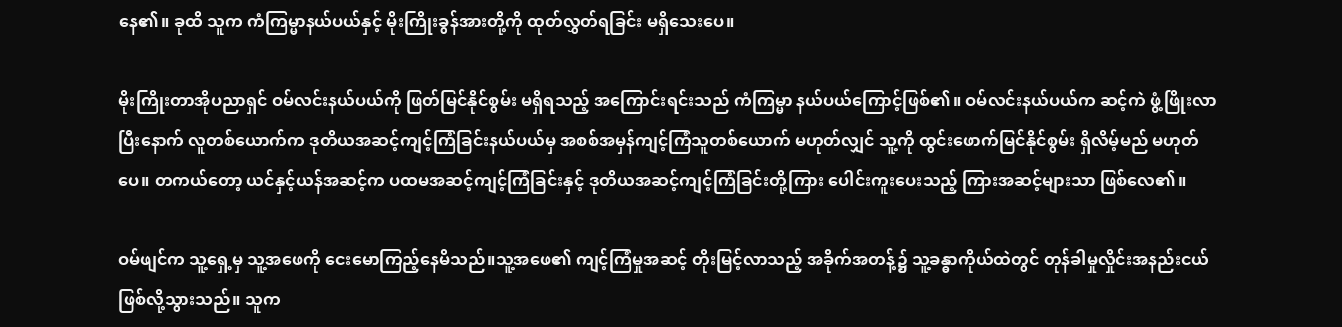နေ၏။ ခုထိ သူက ကံကြမ္မာနယ်ပယ်နှင့် မိုးကြိုးခွန်အားတို့ကို ထုတ်လွှတ်ရခြင်း မရှိသေးပေ။

မိုးကြိုးတာအိုပညာရှင် ဝမ်လင်းနယ်ပယ်ကို ဖြတ်မြင်နိုင်စွမ်း မရှိရသည့် အကြောင်းရင်းသည် ကံကြမ္မာ နယ်ပယ်ကြောင့်ဖြစ်၏။ ဝမ်လင်းနယ်ပယ်က ဆင့်ကဲ ဖွံ့ဖြိုးလာပြီးနောက် လူတစ်ယောက်က ဒုတိယအဆင့်ကျင့်ကြံခြင်းနယ်ပယ်မှ အစစ်အမှန်ကျင့်ကြံသူတစ်ယောက် မဟုတ်လျှင် သူ့ကို ထွင်းဖောက်မြင်နိုင်စွမ်း ရှိလိမ့်မည် မဟုတ်ပေ။ တကယ်တော့ ယင်နှင့်ယန်အဆင့်က ပထမအဆင့်ကျင့်ကြံခြင်းနှင့် ဒုတိယအဆင့်ကျင့်ကြံခြင်းတို့ကြား ပေါင်းကူးပေးသည့် ကြားအဆင့်များသာ ဖြစ်လေ၏။

ဝမ်ဖျင်က သူ့ရှေ့မှ သူ့အဖေကို ငေးမောကြည့်နေမိသည်။သူ့အဖေ၏ ကျင့်ကြံမှုအဆင့် တိုးမြင့်လာသည့် အခိုက်အတန့်၌ သူ့ခန္ဓာကိုယ်ထဲတွင် တုန်ခါမှုလှိုင်းအနည်းငယ် ဖြစ်လို့သွားသည်။ သူက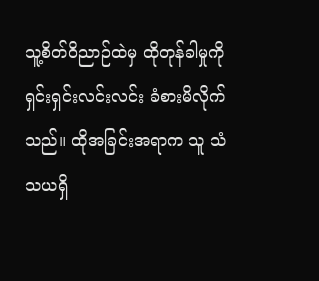သူ့စိတ်ဝိညာဉ်ထဲမှ ထိုတုန်ခါမှုကို ရှင်းရှင်းလင်းလင်း ခံစားမိလိုက်သည်။ ထိုအခြင်းအရာက သူ သံသယရှိ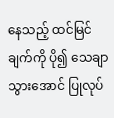နေသည့် ထင်မြင်ချက်ကို ပို၍ သေချာသွားအောင် ပြုလုပ်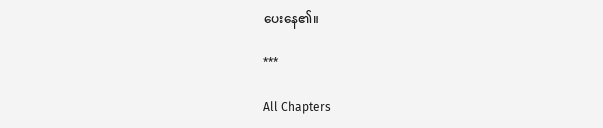ပေးနေ၏။

***

All Chapters